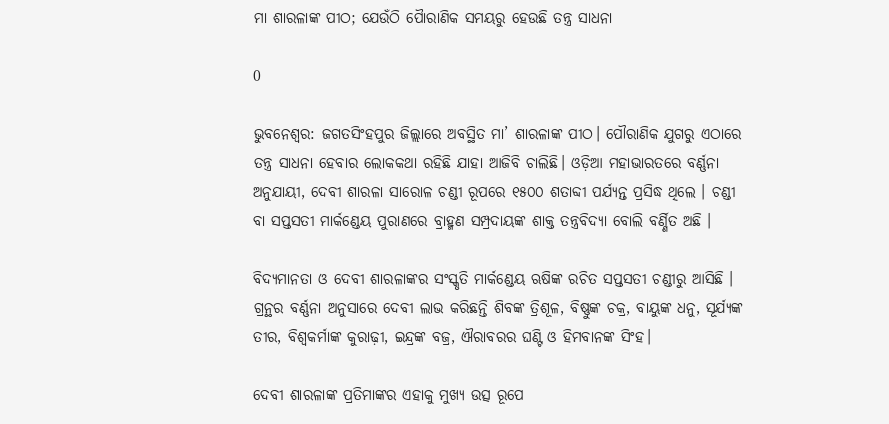ମା ଶାରଳାଙ୍କ ପୀଠ; ଯେଉଁଠି ପୋୖରାଣିକ ସମୟରୁ ହେଉଛି ତନ୍ତ୍ର ସାଧନା

0

ଭୁବନେଶ୍ୱର: ଜଗତସିଂହପୁର ଜିଲ୍ଲାରେ ଅବସ୍ଥିତ ମା’ ଶାରଳାଙ୍କ ପୀଠ। ପୌରାଣିକ ଯୁଗରୁ ଏଠାରେ ତନ୍ତ୍ର ସାଧନା ହେବାର ଲୋକକଥା ରହିଛି ଯାହା ଆଜିବି ଚାଲିଛି। ଓଡ଼ିଆ ମହାଭାରତରେ ବର୍ଣ୍ଣନା ଅନୁଯାୟୀ, ଦେବୀ ଶାରଳା ସାରୋଳ ଚଣ୍ଡୀ ରୂପରେ ୧୫୦୦ ଶତାବ୍ଦୀ ପର୍ଯ୍ୟନ୍ତ ପ୍ରସିଦ୍ଧ ଥିଲେ । ଚଣ୍ଡୀ ବା ସପ୍ତସତୀ ମାର୍କଣ୍ଡେୟ ପୁରାଣରେ ବ୍ରାହ୍ମଣ ସମ୍ପ୍ରଦାୟଙ୍କ ଶାକ୍ତ ତନ୍ତ୍ରବିଦ୍ୟା ବୋଲି ବର୍ଣ୍ଣିତ ଅଛି ।

ବିଦ୍ୟମାନତା ଓ ଦେବୀ ଶାରଳାଙ୍କର ସଂସ୍କୃତି ମାର୍କଣ୍ଡେୟ ଋଷିଙ୍କ ରଚିତ ସପ୍ତସତୀ ଚଣ୍ଡୀରୁ ଆସିଛି । ଗ୍ରନ୍ଥର ବର୍ଣ୍ଣନା ଅନୁସାରେ ଦେବୀ ଲାଭ କରିଛନ୍ତି ଶିବଙ୍କ ତ୍ରିଶୂଳ, ବିଷ୍ଣୁଙ୍କ ଚକ୍ର, ବାୟୁଙ୍କ ଧନୁ, ସୂର୍ଯ୍ୟଙ୍କ ତୀର, ବିଶ୍ୱକର୍ମାଙ୍କ କୁରାଢ଼ୀ, ଇନ୍ଦ୍ରଙ୍କ ବଜ୍ର, ଐରାବରର ଘଣ୍ଟି ଓ ହିମବାନଙ୍କ ସିଂହ।

ଦେବୀ ଶାରଳାଙ୍କ ପ୍ରତିମାଙ୍କର ଏହାକୁ ମୁଖ୍ୟ ଉତ୍ସ ରୂପେ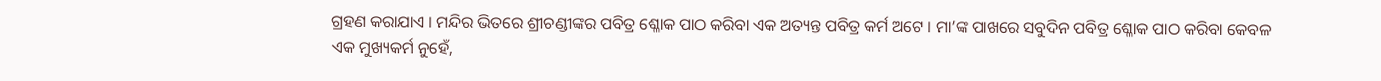ଗ୍ରହଣ କରାଯାଏ । ମନ୍ଦିର ଭିତରେ ଶ୍ରୀଚଣ୍ଡୀଙ୍କର ପବିତ୍ର ଶ୍ଳୋକ ପାଠ କରିବା ଏକ ଅତ୍ୟନ୍ତ ପବିତ୍ର କର୍ମ ଅଟେ । ମା’ଙ୍କ ପାଖରେ ସବୁଦିନ ପବିତ୍ର ଶ୍ଳୋକ ପାଠ କରିବା କେବଳ ଏକ ମୁଖ୍ୟକର୍ମ ନୁହେଁ,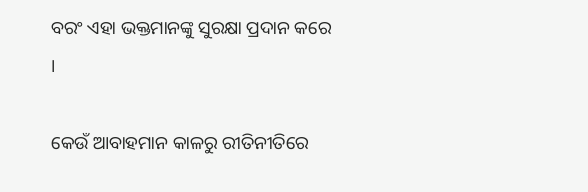ବରଂ ଏହା ଭକ୍ତମାନଙ୍କୁ ସୁରକ୍ଷା ପ୍ରଦାନ କରେ ।

କେଉଁ ଆବାହମାନ କାଳରୁ ରୀତିନୀତିରେ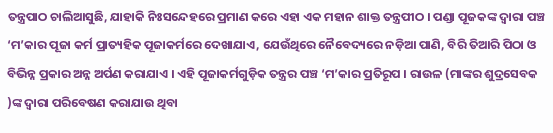ତନ୍ତ୍ରପାଠ ଚାଲିଆସୁଛି, ଯାହାକି ନିଃସନ୍ଦେହରେ ପ୍ରମାଣ କରେ ଏହା ଏକ ମହାନ ଶାକ୍ତ ତନ୍ତ୍ରପୀଠ । ପଣ୍ଡା ପୂଜକଙ୍କ ଦ୍ୱାରା ପଞ୍ଚ ‘ମ’କାର ପୂଜା କର୍ମ ପ୍ରାତ୍ୟହିକ ପୂଜାକର୍ମରେ ଦେଖାଯାଏ, ଯେଉଁଥିରେ ନୈବେଦ୍ୟରେ ନଡ଼ିଆ ପାଣି, ବିରି ତିଆରି ପିଠା ଓ ବିଭିନ୍ନ ପ୍ରକାର ଅନ୍ନ ଅର୍ପଣ କରାଯାଏ । ଏହି ପୂଜାକର୍ମଗୁଡ଼ିକ ତନ୍ତ୍ରର ପଞ୍ଚ ‘ମ’କାର ପ୍ରତିରୂପ । ରାଉଳ (ମାଙ୍କର ଶୁଦ୍ରସେବକ )ଙ୍କ ଦ୍ୱାରା ପରିବେଷଣ କରାଯାଉ ଥିବା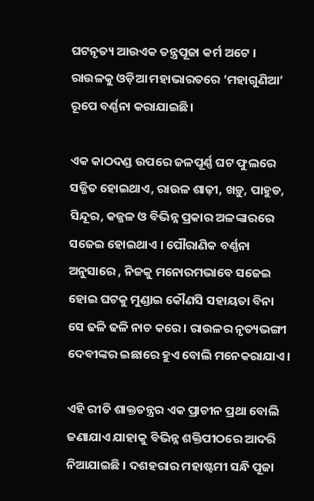ଘଟନୃତ୍ୟ ଆଉଏକ ତନ୍ତ୍ରପୂଜା କର୍ମ ଅଟେ । ରାଉଳକୁ ଓଡ଼ିଆ ମହାଭାରତରେ ‘ମହାଗୁଣିଆ’ ରୂପେ ବର୍ଣ୍ଣନା କରାଯାଇଛି।

ଏକ କାଠଦଣ୍ଡ ଉପରେ ଜଳପୂର୍ଣ୍ଣ ଘଟ ଫୁଲରେ ସଜ୍ଜିତ ହୋଇଥାଏ, ରାଉଳ ଶାଢ଼ୀ, ଖଡ଼ୁ, ପାହୁଡ, ସିନ୍ଦୂର, କଜ୍ଜଳ ଓ ବିଭିନ୍ନ ପ୍ରକାର ଅଳଙ୍କାରରେ ସଜେଇ ହୋଇଥାଏ । ପୌରାଣିକ ବର୍ଣ୍ଣନା ଅନୁସାରେ , ନିଜକୁ ମନୋରମଭାବେ ସଜେଇ ହୋଇ ଘଟକୁ ମୁଣ୍ଡାଇ କୌଣସି ସହାୟତା ବିନା ସେ ଢଳି ଢଳି ନାଚ କରେ । ରାଉଳର ନୃତ୍ୟଭଙ୍ଗୀ ଦେବୀଙ୍କର ଇଛାରେ ହୁଏ ବୋଲି ମନେକରାଯାଏ ।

ଏହି ରୀତି ଶାକ୍ତତନ୍ତ୍ରର ଏକ ପ୍ରାଚୀନ ପ୍ରଥା ବୋଲି ଜଣାଯାଏ ଯାହାକୁ ବିଭିନ୍ନ ଶକ୍ତିପୀଠରେ ଆଦରି ନିଆଯାଇଛି । ଦଶହରାର ମହାଷ୍ଟମୀ ସନ୍ଧି ପୂଜା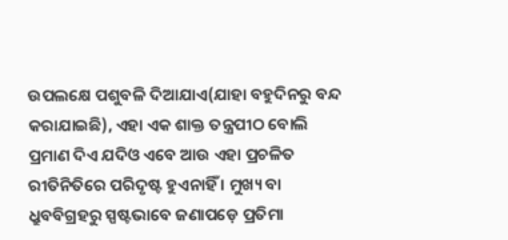ଉପଲକ୍ଷେ ପଶୁବଳି ଦିଆଯାଏ(ଯାହା ବହୁଦିନରୁ ବନ୍ଦ କରାଯାଇଛି), ଏହା ଏକ ଶାକ୍ତ ତନ୍ତ୍ରପୀଠ ବୋଲି ପ୍ରମାଣ ଦିଏ ଯଦିଓ ଏବେ ଆଉ ଏହା ପ୍ରଚଳିତ ରୀତିନିତିରେ ପରିଦୃଷ୍ଟ ହୁଏନାହିଁ । ମୁଖ୍ୟ ବା ଧ୍ରୁବବିଗ୍ରହରୁ ସ୍ପଷ୍ଟଭାବେ ଜଣାପଡ଼େ ପ୍ରତିମା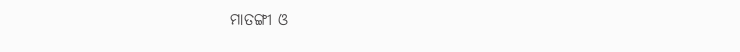ମାତଙ୍ଗୀ ଓ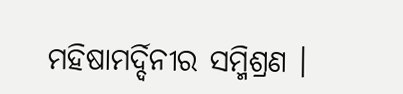ମହିଷାମର୍ଦ୍ଦିନୀର ସମ୍ମିଶ୍ରଣ ।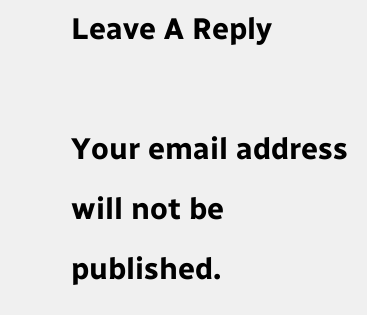Leave A Reply

Your email address will not be published.